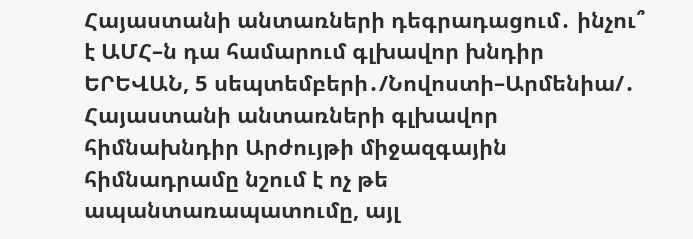Հայաստանի անտառների դեգրադացում․ ինչու՞ է ԱՄՀ–ն դա համարում գլխավոր խնդիր
ԵՐԵՎԱՆ, 5 սեպտեմբերի․/Նովոստի–Արմենիա/․ Հայաստանի անտառների գլխավոր հիմնախնդիր Արժույթի միջազգային հիմնադրամը նշում է ոչ թե ապանտառապատումը, այլ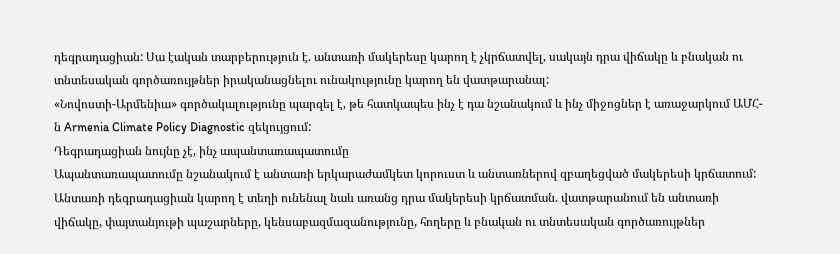դեգրադացիան: Սա էական տարբերություն է. անտառի մակերեսը կարող է չկրճատվել, սակայն դրա վիճակը և բնական ու տնտեսական գործառույթներ իրականացնելու ունակությունը կարող են վատթարանալ:
«Նովոստի-Արմենիա» գործակալությունը պարզել է, թե հատկապես ինչ է դա նշանակում և ինչ միջոցներ է առաջարկում ԱՄՀ-ն Armenia Climate Policy Diagnostic զեկույցում:
Դեգրադացիան նույնը չէ, ինչ ապանտառապատումը
Ապանտառապատումը նշանակում է անտառի երկարաժամկետ կորուստ և անտառներով զբաղեցված մակերեսի կրճատում:
Անտառի դեգրադացիան կարող է տեղի ունենալ նաև առանց դրա մակերեսի կրճատման. վատթարանում են անտառի վիճակը, փայտանյութի պաշարները, կենսաբազմազանությունը, հողերը և բնական ու տնտեսական գործառույթներ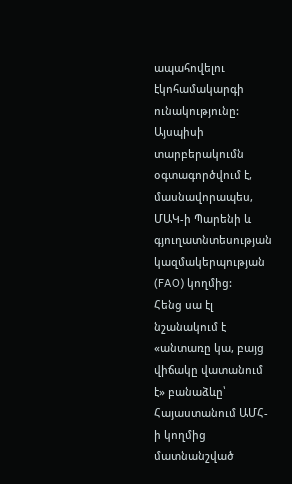ապահովելու էկոհամակարգի ունակությունը: Այսպիսի տարբերակումն օգտագործվում է, մասնավորապես, ՄԱԿ-ի Պարենի և գյուղատնտեսության կազմակերպության (FAO) կողմից:
Հենց սա էլ նշանակում է «անտառը կա, բայց վիճակը վատանում է» բանաձևը՝ Հայաստանում ԱՄՀ-ի կողմից մատնանշված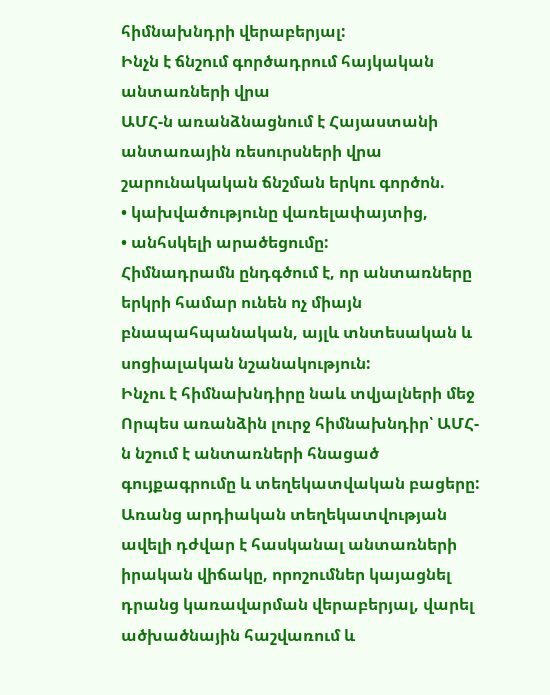հիմնախնդրի վերաբերյալ:
Ինչն է ճնշում գործադրում հայկական անտառների վրա
ԱՄՀ-ն առանձնացնում է Հայաստանի անտառային ռեսուրսների վրա շարունակական ճնշման երկու գործոն.
• կախվածությունը վառելափայտից,
• անհսկելի արածեցումը:
Հիմնադրամն ընդգծում է, որ անտառները երկրի համար ունեն ոչ միայն բնապահպանական, այլև տնտեսական և սոցիալական նշանակություն:
Ինչու է հիմնախնդիրը նաև տվյալների մեջ
Որպես առանձին լուրջ հիմնախնդիր՝ ԱՄՀ-ն նշում է անտառների հնացած գույքագրումը և տեղեկատվական բացերը:
Առանց արդիական տեղեկատվության ավելի դժվար է հասկանալ անտառների իրական վիճակը, որոշումներ կայացնել դրանց կառավարման վերաբերյալ, վարել ածխածնային հաշվառում և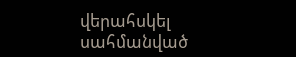վերահսկել սահմանված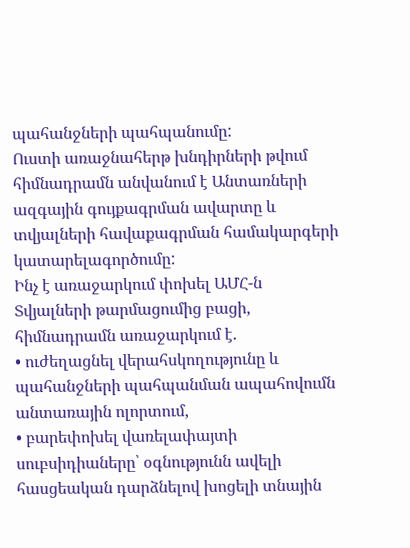պահանջների պահպանումը:
Ուստի առաջնահերթ խնդիրների թվում հիմնադրամն անվանում է Անտառների ազգային գույքագրման ավարտը և տվյալների հավաքագրման համակարգերի կատարելագործումը:
Ինչ է առաջարկում փոխել ԱՄՀ-ն
Տվյալների թարմացումից բացի, հիմնադրամն առաջարկում է.
• ուժեղացնել վերահսկողությունը և պահանջների պահպանման ապահովումն անտառային ոլորտում,
• բարեփոխել վառելափայտի սուբսիդիաները՝ օգնությունն ավելի հասցեական դարձնելով խոցելի տնային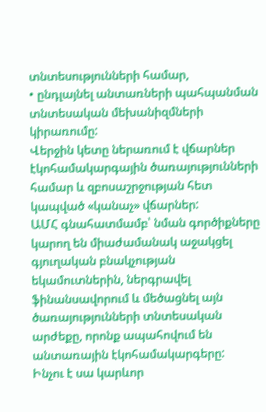տնտեսությունների համար,
• ընդլայնել անտառների պահպանման տնտեսական մեխանիզմների կիրառումը:
Վերջին կետը ներառում է վճարներ էկոհամակարգային ծառայությունների համար և զբոսաշրջության հետ կապված «կանաչ» վճարներ:
ԱՄՀ գնահատմամբ՝ նման գործիքները կարող են միաժամանակ աջակցել գյուղական բնակչության եկամուտներին, ներգրավել ֆինանսավորում և մեծացնել այն ծառայությունների տնտեսական արժեքը, որոնք ապահովում են անտառային էկոհամակարգերը:
Ինչու է սա կարևոր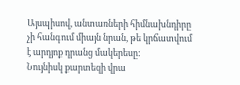Այսպիսով, անտառների հիմնախնդիրը չի հանգում միայն նրան, թե կրճատվում է արդյոք դրանց մակերեսը:
Նույնիսկ քարտեզի վրա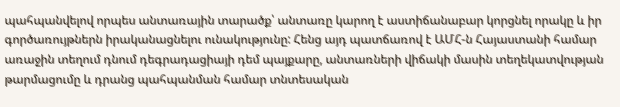պահպանվելով որպես անտառային տարածք՝ անտառը կարող է աստիճանաբար կորցնել որակը և իր գործառույթներն իրականացնելու ունակությունը: Հենց այդ պատճառով է ԱՄՀ-ն Հայաստանի համար առաջին տեղում դնում դեգրադացիայի դեմ պայքարը, անտառների վիճակի մասին տեղեկատվության թարմացումը և դրանց պահպանման համար տնտեսական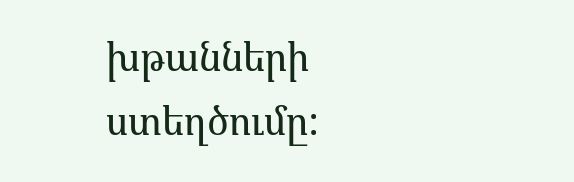խթանների ստեղծումը: